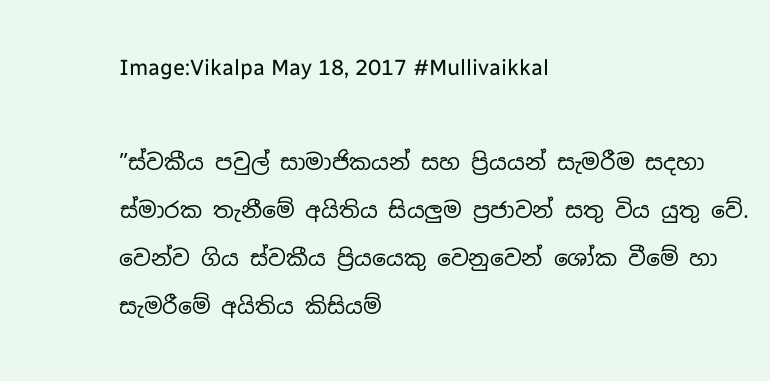Image:Vikalpa May 18, 2017 #Mullivaikkal

”ස්වකීය පවුල් සාමාජිකයන් සහ ප්‍රියයන් සැමරීම සදහා ස්මාරක තැනීමේ අයිතිය සියලුම ප්‍රජාවන් සතු විය යුතු වේ. වෙන්ව ගිය ස්වකීය ප්‍රියයෙකු වෙනුවෙන් ශෝක වීමේ හා සැමරීමේ අයිතිය කිසියම්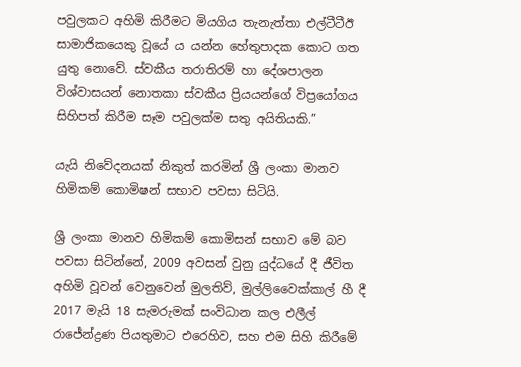පවුලකට අහිමි කිරීමට මියගිය තැනැත්තා එල්ටීටීඊ සාමාජිකයෙකු වූයේ ය යන්න හේතුපාදක කොට ගත යුතු නොවේ. ස්වකීය තරාතිරම් හා දේශපාලන විශ්වාසයන් නොතකා ස්වකීය ප්‍රියයන්ගේ විප්‍රයෝගය සිහිපත් කිරීම සෑම පවුලක්ම සතු අයිතියකි.”

යැයි නිවේදනයක් නිකුත් කරමින් ශ්‍රී ලංකා මානව හිමිකම් කොමිෂන් සභාව පවසා සිටියි.

ශ්‍රී ලංකා මානව හිමිකම් කොමිසන් සභාව මේ බව පවසා සිටින්නේ, 2009 අවසන් වුනු යුද්ධයේ දී ජීවිත අහිමි වූවන් වෙනුවෙන් මුලතිව්, මුල්ලිවෛක්කාල් හී දී 2017 මැයි 18 සැමරුමක් සංවිධාන කල එලීල් රාජේන්ද්‍රණ පියතුමාට එරෙහිව, සහ එම සිහි කිරීමේ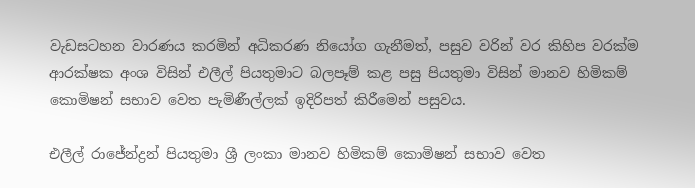වැඩසටහන වාරණය කරමින් අධිකරණ නියෝග ගැනීමත්, පසුව වරින් වර කිහිප වරක්ම ආරක්ෂක අංශ විසින් එලීල් පියතුමාට බලපෑම් කළ පසු පියතුමා විසින් මානව හිමිකම් කොමිෂන් සභාව වෙත පැමිණීල්ලක් ඉදිරිපත් කිරීමෙන් පසුවය.

එලීල් රාජේන්ද්‍රන් පියතුමා ශ්‍රී ලංකා මානව හිමිකම් කොමිෂන් සභාව වෙත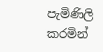පැමිණිලි කරමින්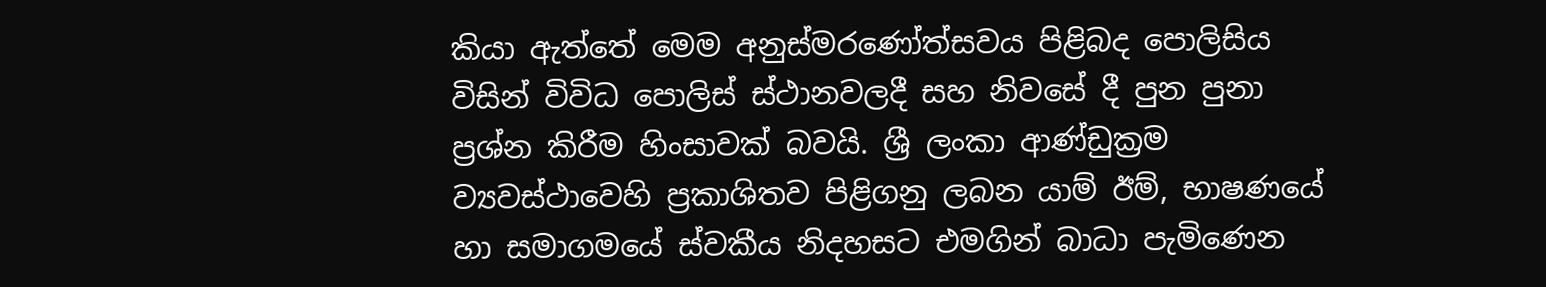කියා ඇත්තේ මෙම අනුස්මරණෝත්සවය පිළිබද පොලිසිය විසින් විවිධ පොලිස් ස්ථානවලදී සහ නිවසේ දී පුන පුනා ප්‍රශ්න කිරීම හිංසාවක් බවයි. ශ්‍රී ලංකා ආණ්ඩුක්‍රම ව්‍යවස්ථාවෙහි ප්‍රකාශිතව පිළිගනු ලබන යාම් ඊම්, භාෂණයේ හා සමාගමයේ ස්වකීය නිදහසට එමගින් බාධා පැමිණෙන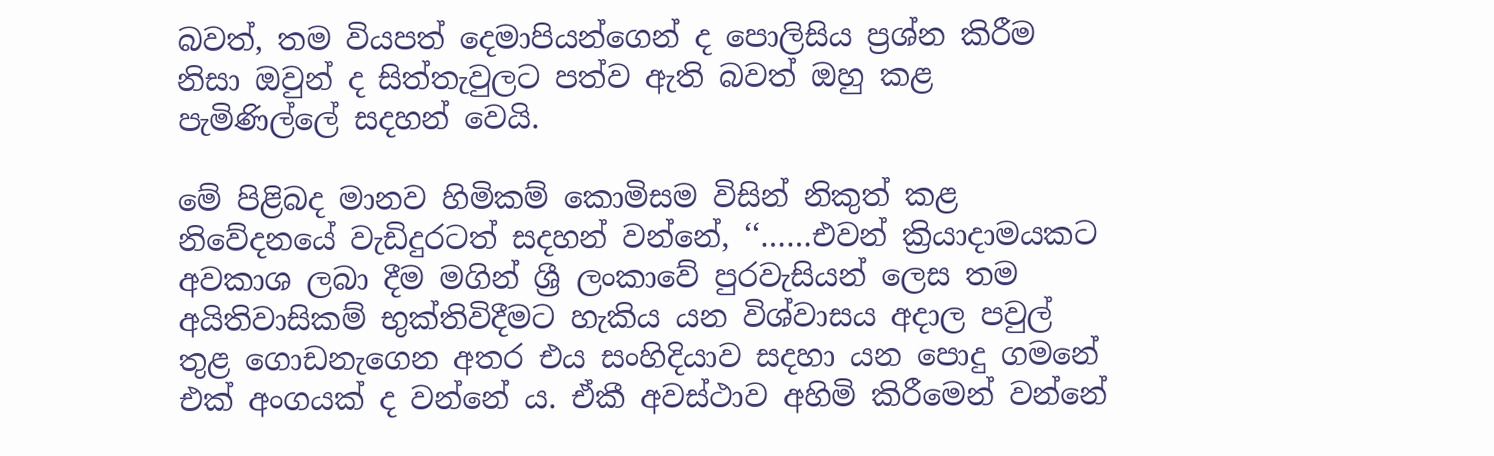බවත්, තම වියපත් දෙමාපියන්ගෙන් ද පොලිසිය ප්‍රශ්න කිරීම නිසා ඔවුන් ද සිත්තැවුලට පත්ව ඇති බවත් ඔහු කළ පැමිණිල්ලේ සදහන් වෙයි.

මේ පිළිබද මානව හිමිකම් කොමිසම විසින් නිකුත් කළ නිවේදනයේ වැඩිදුරටත් සදහන් වන්නේ, ‘‘……එවන් ක්‍රියාදාමයකට අවකාශ ලබා දීම මගින් ශ්‍රී ලංකාවේ පුරවැසියන් ලෙස තම අයිතිවාසිකම් භුක්තිවිදීමට හැකිය යන විශ්වාසය අදාල පවුල් තුළ ගොඩනැගෙන අතර එය සංහිදියාව සදහා යන පොදු ගමනේ එක් අංගයක් ද වන්නේ ය. ඒකී අවස්ථාව අහිමි කිරීමෙන් වන්නේ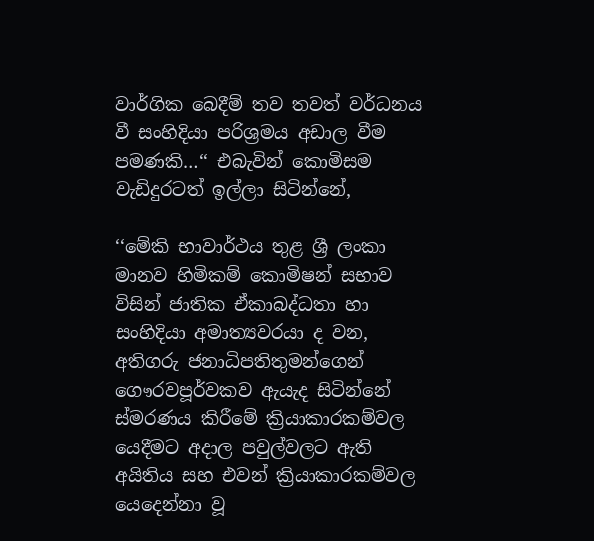වාර්ගික බෙදීම් තව තවත් වර්ධනය වී සංහිදියා පරිශ්‍රමය අඩාල වීම පමණකි…‘‘ එබැවින් කොමිසම වැඩිදුරටත් ඉල්ලා සිටින්නේ,

‘‘මේකි භාවාර්ථය තුළ ශ්‍රී ලංකා මානව හිමිකම් කොමිෂන් සභාව විසින් ජාතික ඒකාබද්ධතා හා සංහිදියා අමාත්‍යවරයා ද වන, අතිගරු ජනාධිපතිතුමන්ගෙන් ගෞරවපූර්වකව ඇයැද සිටින්නේ ස්මරණය කිරීමේ ක්‍රියාකාරකම්වල යෙදීමට අදාල පවුල්වලට ඇති අයිතිය සහ එවන් ක්‍රියාකාරකම්වල යෙදෙන්නා වූ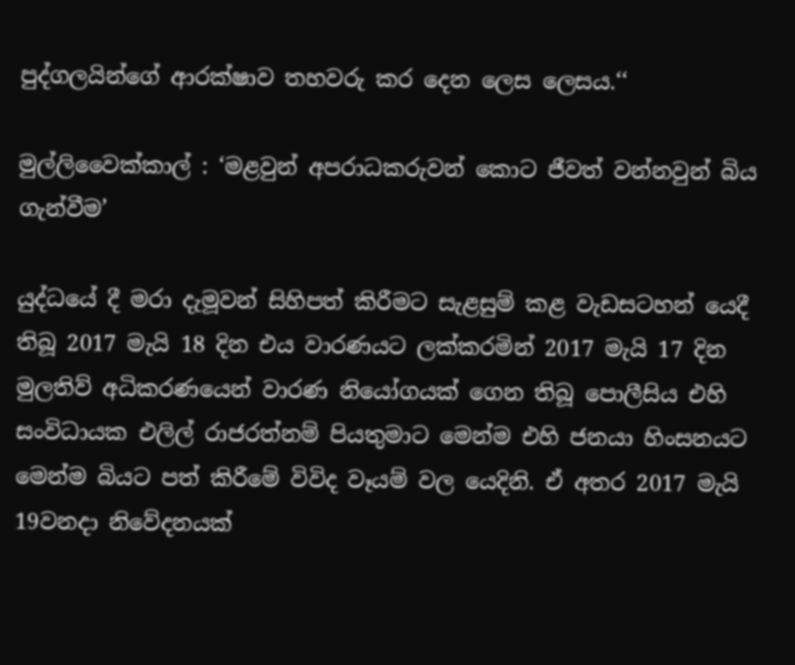පුද්ගලයින්ගේ ආරක්ෂාව තහවරු කර දෙන ලෙස ලෙසය.‘‘

මුල්ලිවෛක්කාල් : ‘මළවුන් අපරාධකරුවන් කොට ජීවත් වන්නවුන් බිය ගැන්වීම’

යුද්ධයේ දී මරා දැමූවන් සිහිපත් කිරීමට සැළසුම් කළ වැඩසටහන් යෙදී තිබූ 2017 මැයි 18 දින එය වාරණයට ලක්කරමින් 2017 මැයි 17 දින මුලතිව් අධිකරණයෙන් වාරණ නියෝගයක් ගෙන තිබූ පොලීසිය එහි සංවිධායක එලිල් රාජරත්නම් පියතුමාට මෙන්ම එහි ජනයා හිංසනයට මෙන්ම බියට පත් කිරීමේ විවිද වෑයම් වල යෙදිනි. ඒ අතර 2017 මැයි 19වනදා නිවේදනයක්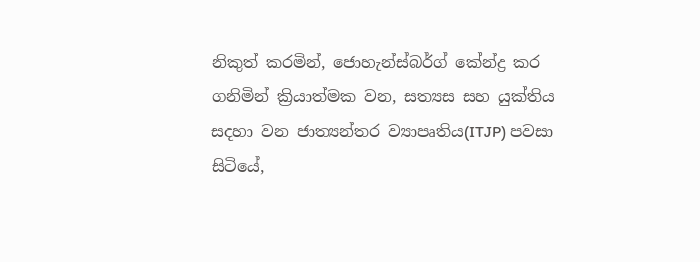නිකුත් කරමින්, ජොහැන්ස්බර්ග් කේන්ද්‍ර කර ගනිමින් ක්‍රියාත්මක වන, සත්‍යස සහ යුක්තිය සදහා වන ජාත්‍යන්තර ව්‍යාපෘතිය(ITJP) පවසා සිටියේ,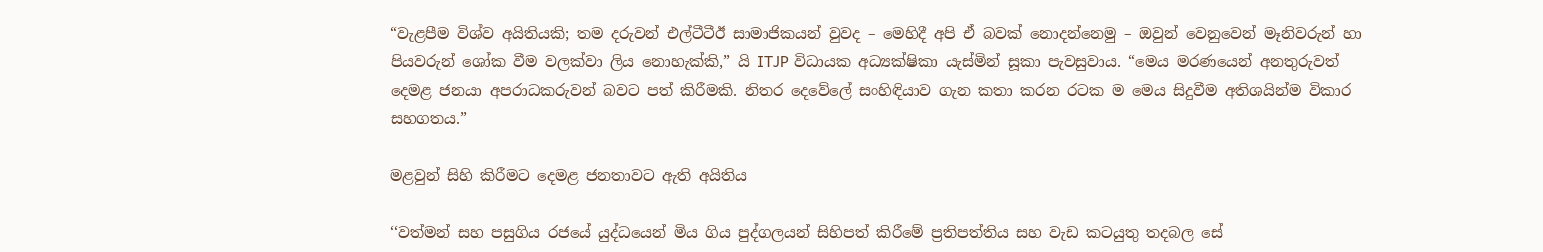“වැළපීම විශ්ව අයිතියකි; තම දරුවන් එල්ටීටීඊ සාමාජිකයන් වුවද – මෙහිදී අපි ඒ බවක් නොදන්නෙමු – ඔවුන් වෙනුවෙන් මෑනිවරුන් හා පියවරුන් ශෝක වීම වලක්වා ලිය නොහැක්කි,” යි ITJP විධායක අධ්‍යක්ෂිකා යැස්මින් සූකා පැවසුවාය. “මෙය මරණයෙන් අනතුරුවත් දෙමළ ජනයා අපරාධකරුවන් බවට පත් කිරීමකි. නිතර දෙවේලේ සංහිඳියාව ගැන කතා කරන රටක ම මෙය සිදුවීම අතිශයින්ම විකාර සහගතය.”

මළවුන් සිහි කිරීමට දෙමළ ජනතාවට ඇති අයිතිය

‘‘වත්මන් සහ පසුගිය රජයේ යුද්ධයෙන් මිය ගිය පුද්ගලයන් සිහිපත් කිරීමේ ප්‍රතිපත්තිය සහ වැඩ කටයුතු තදබල සේ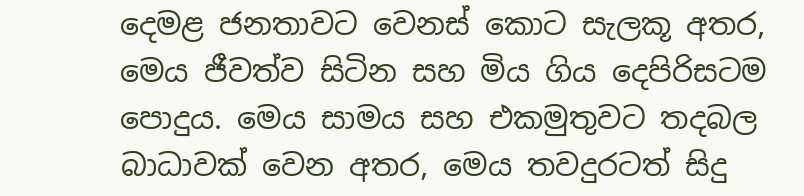දෙමළ ජනතාවට වෙනස් කොට සැලකූ අතර, මෙය ජීවත්ව සිටින සහ මිය ගිය දෙපිරිසටම පොදුය. මෙය සාමය සහ එකමුතුවට තදබල බාධාවක් වෙන අතර, මෙය තවදුරටත් සිදු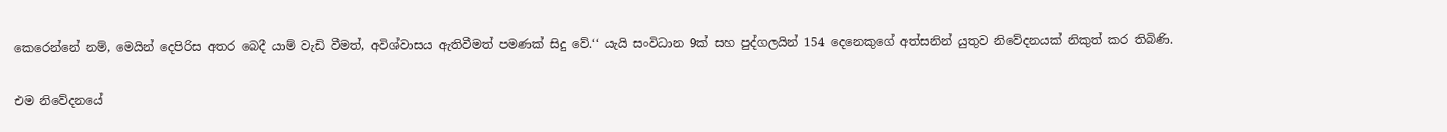කෙරෙන්නේ නම්, මෙයින් දෙපිරිස අතර බෙදී යාම් වැඩි වීමත්, අවිශ්වාසය ඇතිවීමත් පමණක් සිදු වේ.‘‘ යැයි සංවිධාන 9ක් සහ පුද්ගලයින් 154 දෙනෙකුගේ අත්සනින් යුතුව නිවේදනයක් නිකුත් කර තිබිණි.

එම නිවේදනයේ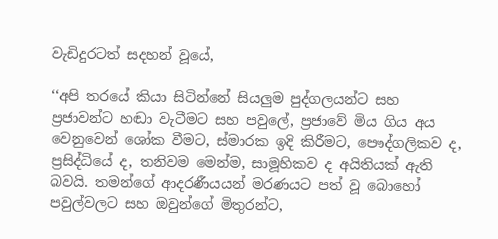වැඩිදුරටත් සදහන් වූයේ,

‘‘අපි තරයේ කියා සිටින්නේ සියලුම පුද්ගලයන්ට සහ ප්‍රජාවන්ට හඬා වැටීමට සහ පවුලේ, ප්‍රජාවේ මිය ගිය අය වෙනුවෙන් ශෝක වීමට, ස්මාරක ඉදි කිරීමට, පෞද්ගලිකව ද, ප්‍රසිද්ධියේ ද, තනිවම මෙන්ම, සාමූහිකව ද අයිතියක් ඇති බවයි. තමන්ගේ ආදරණීයයන් මරණයට පත් වූ බොහෝ පවුල්වලට සහ ඔවුන්ගේ මිතුරන්ට,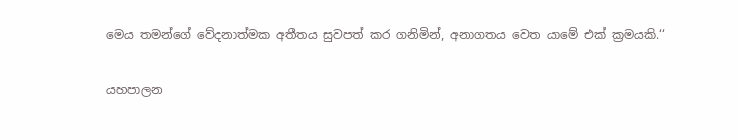මෙය තමන්ගේ වේදනාත්මක අතීතය සුවපත් කර ගනිමින්, අනාගතය වෙත යාමේ එක් ක්‍රමයකි.‘‘

යහපාලන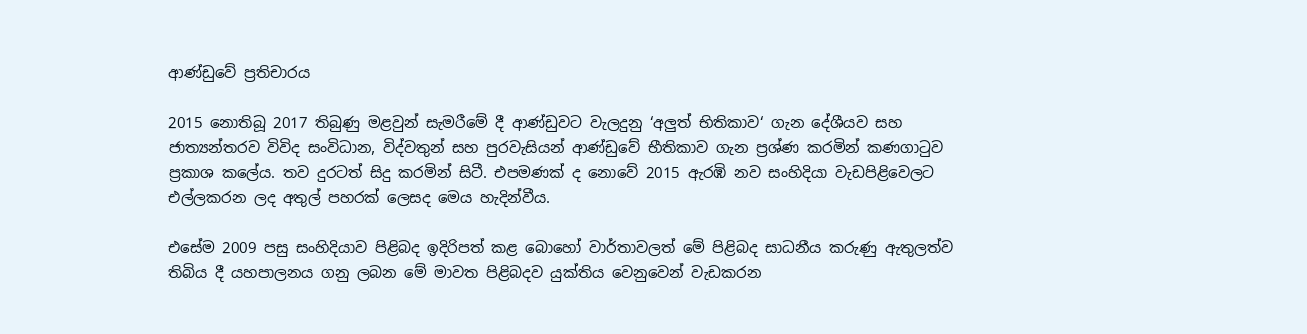ආණ්ඩුවේ ප්‍රතිචාරය

2015 නොතිබූ 2017 තිබුණු මළවුන් සැමරීමේ දී ආණ්ඩුවට වැලදුනු ‘අලුත් භිතිකාව‘ ගැන දේශීයව සහ ජාත්‍යන්තරව විවිද සංවිධාන, විද්වතුන් සහ පුරවැසියන් ආණ්ඩුවේ භීතිකාව ගැන ප්‍රශ්ණ කරමින් කණගාටුව ප්‍රකාශ කලේය. තව දුරටත් සිදු කරමින් සිටී. එපමණක් ද නොවේ 2015 ඇරඹි නව සංහිදියා වැඩපිළිවෙලට එල්ලකරන ලද අතුල් පහරක් ලෙසද මෙය හැදින්වීය.

එසේම 2009 පසු සංහිදියාව පිළිබද ඉදිරිපත් කළ බොහෝ වාර්තාවලත් මේ පිළිබද සාධනීය කරුණු ඇතුලත්ව තිබිය දී යහපාලනය ගනු ලබන මේ මාවත පිළිබදව යුක්තිය වෙනුවෙන් වැඩකරන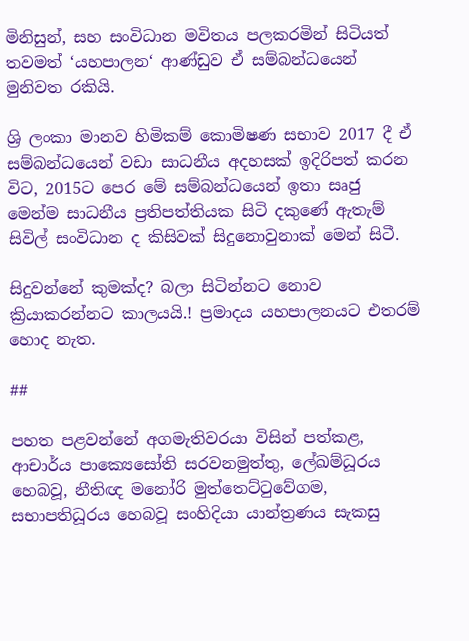මිනිසුන්, සහ සංවිධාන මවිතය පලකරමින් සිටියත් තවමත් ‘යහපාලන‘ ආණ්ඩුව ඒ සම්බන්ධයෙන් මුනිවත රකියි.

ශ්‍රි ලංකා මානව හිමිකම් කොමිෂණ සභාව 2017 දී ඒ සම්බන්ධයෙන් වඩා සාධනීය අදහසක් ඉදිරිපත් කරන විට, 2015ට පෙර මේ සම්බන්ධයෙන් ඉතා සෘජු මෙන්ම සාධනීය ප්‍රතිපත්තියක සිටි දකු‍ණේ ඇතැම් සිවිල් සංවිධාන ද කිසිවක් සිදුනොවුනාක් මෙන් සිටී.

සිදුවන්නේ කුමක්ද? බලා සිටින්නට නොව ක්‍රියාකරන්නට කාලයයි.! ප්‍රමාදය යහපාලනයට එතරම් හොද නැත.

##

පහත පළවන්නේ අගමැතිවරයා විසින් පත්කළ, ආචාර්ය පාක්‍යෙසෝති සරවනමුත්තු, ලේඛම්ධූරය හෙබවූ, නීතිඥ මනෝරි මුත්තෙට්ටුවේගම, සභාපතිධූරය හෙබවූ සංහිදියා යාන්ත්‍රණය සැකසු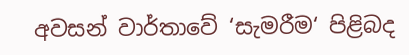අවසන් වාර්තාවේ ‘සැමරීම‘ පිළිබද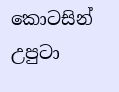කොටසින් උපුටා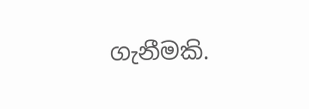ගැනීමකි.